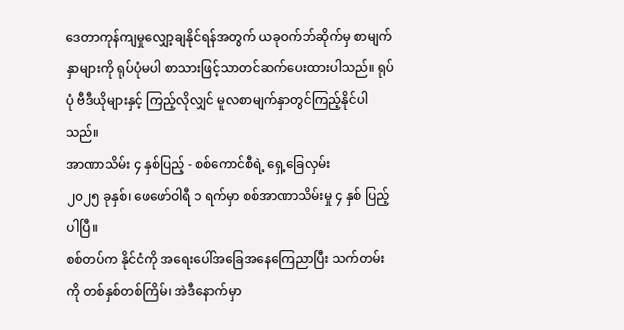ဒေတာကုန်ကျမှုလျှော့ချနိုင်ရန်အတွက် ယခုဝက်ဘ်ဆိုက်မှ စာမျက်နှာများကို ရုပ်ပုံမပါ စာသားဖြင့်သာတင်ဆက်ပေးထားပါသည်။ ရုပ်ပုံ ဗီဒီယိုများနှင့် ကြည့်လိုလျှင် မူလစာမျက်နှာတွင်ကြည့်နိုင်ပါသည်။
အာဏာသိမ်း ၄ နှစ်ပြည့် - စစ်ကောင်စီရဲ့ ရှေ့ခြေလှမ်း
၂၀၂၅ ခုနှစ်၊ ဖေဖော်ဝါရီ ၁ ရက်မှာ စစ်အာဏာသိမ်းမှု ၄ နှစ် ပြည့်ပါပြီ။
စစ်တပ်က နိုင်ငံကို အရေးပေါ်အခြေအနေကြေညာပြီး သက်တမ်းကို တစ်နှစ်တစ်ကြိမ်၊ အဲဒီနောက်မှာ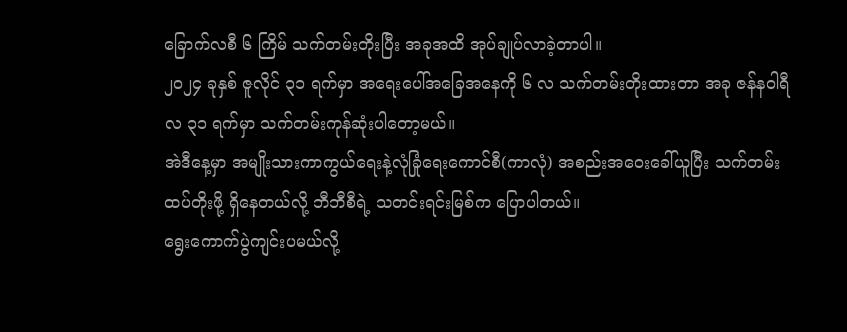ခြောက်လစီ ၆ ကြိမ် သက်တမ်းတိုးပြီး အခုအထိ အုပ်ချုပ်လာခဲ့တာပါ။
၂၀၂၄ ခုနှစ် ဇူလိုင် ၃၁ ရက်မှာ အရေးပေါ်အခြေအနေကို ၆ လ သက်တမ်းတိုးထားတာ အခု ဇန်နဝါရီလ ၃၁ ရက်မှာ သက်တမ်းကုန်ဆုံးပါတော့မယ်။
အဲဒီနေ့မှာ အမျိုးသားကာကွယ်ရေးနဲ့လုံခြုံရေးကောင်စီ(ကာလုံ) အစည်းအဝေးခေါ်ယူပြီး သက်တမ်းထပ်တိုးဖို့ ရှိနေတယ်လို့ ဘီဘီစီရဲ့ သတင်းရင်းမြစ်က ပြောပါတယ်။
ရွေးကောက်ပွဲကျင်းပမယ်လို့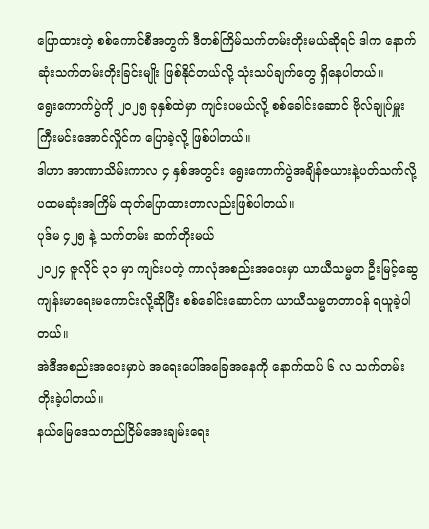ပြောထားတဲ့ စစ်ကောင်စီအတွက် ဒီတစ်ကြိမ်သက်တမ်းတိုးမယ်ဆိုရင် ဒါက နောက်ဆုံးသက်တမ်းတိုးခြင်းမျိုး ဖြစ်နိုင်တယ်လို့ သုံးသပ်ချက်တွေ ရှိနေပါတယ်။
ရွေးကောက်ပွဲကို ၂၀၂၅ ခုနှစ်ထဲမှာ ကျင်းပမယ်လို့ စစ်ခေါင်းဆောင် ဗိုလ်ချုပ်မှူးကြီးမင်းအောင်လှိုင်က ပြောခဲ့လို့ ဖြစ်ပါတယ်။
ဒါဟာ အာဏာသိမ်းကာလ ၄ နှစ်အတွင်း ရွေးကောက်ပွဲအချိန်ဇယားနဲ့ပတ်သက်လို့ ပထမဆုံးအကြိမ် ထုတ်ပြောထားတာလည်းဖြစ်ပါတယ်။
ပုဒ်မ ၄၂၅ နဲ့ သက်တမ်း ဆက်တိုးမယ်
၂၀၂၄ ဇူလိုင် ၃၁ မှာ ကျင်းပတဲ့ ကာလုံအစည်းအဝေးမှာ ယာယီသမ္မတ ဦးမြင့်ဆွေ ကျန်းမာရေးမကောင်းလို့ဆိုပြီး စစ်ခေါင်းဆောင်က ယာယီသမ္မတတာဝန် ရယူခဲ့ပါတယ်။
အဲဒီအစည်းအဝေးမှာပဲ အရေးပေါ်အခြေအနေကို နောက်ထပ် ၆ လ သက်တမ်းတိုးခဲ့ပါတယ်။
နယ်မြေဒေသတည်ငြိမ်အေးချမ်းရေး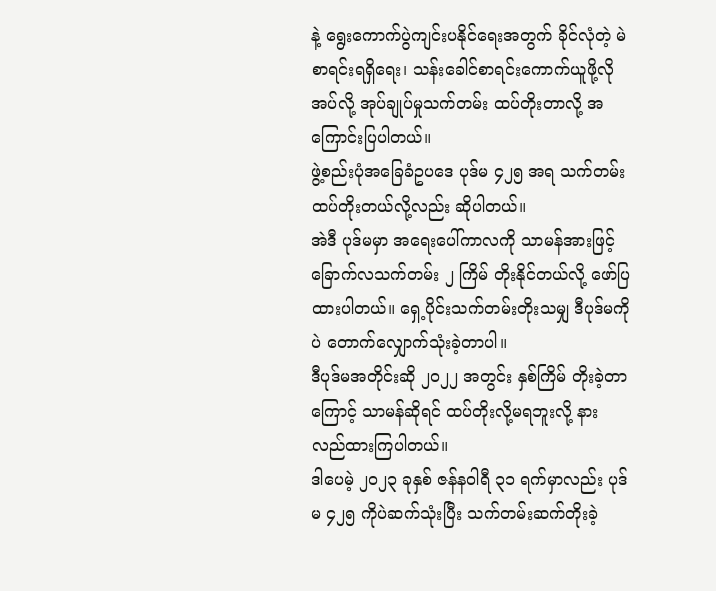နဲ့ ရွေးကောက်ပွဲကျင်းပနိုင်ရေးအတွက် ခိုင်လုံတဲ့ မဲစာရင်းရရှိရေး၊ သန်းခေါင်စာရင်းကောက်ယူဖို့လိုအပ်လို့ အုပ်ချုပ်မှုသက်တမ်း ထပ်တိုးတာလို့ အကြောင်းပြပါတယ်။
ဖွဲ့စည်းပုံအခြေခံဥပဒေ ပုဒ်မ ၄၂၅ အရ သက်တမ်းထပ်တိုးတယ်လို့လည်း ဆိုပါတယ်။
အဲဒီ ပုဒ်မမှာ အရေးပေါ်ကာလကို သာမန်အားဖြင့် ခြောက်လသက်တမ်း ၂ ကြိမ် တိုးနိုင်တယ်လို့ ဖော်ပြထားပါတယ်။ ရှေ့ပိုင်းသက်တမ်းတိုးသမျှ ဒီပုဒ်မကိုပဲ တောက်လျှောက်သုံးခဲ့တာပါ။
ဒီပုဒ်မအတိုင်းဆို ၂၀၂၂ အတွင်း နှစ်ကြိမ် တိုးခဲ့တာကြောင့် သာမန်ဆိုရင် ထပ်တိုးလို့မရဘူးလို့ နားလည်ထားကြပါတယ်။
ဒါပေမဲ့ ၂၀၂၃ ခုနှစ် ဇန်နဝါရီ ၃၁ ရက်မှာလည်း ပုဒ်မ ၄၂၅ ကိုပဲဆက်သုံးပြီး သက်တမ်းဆက်တိုးခဲ့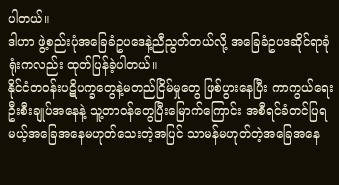ပါတယ်။
ဒါဟာ ဖွဲ့စည်းပုံအခြေခံဥပဒေနဲ့ညီညွတ်တယ်လို့ အခြေခံဥပဒဆိုင်ရာခုံရုံးကလည်း ထုတ်ပြန်ခဲ့ပါတယ်။
နိုင်ငံတဝန်းပဋိပက္ခတွေနဲ့မတည်ငြိမ်မှုတွေ ဖြစ်ပွားနေပြီး ကာကွယ်ရေးဦးစီးချုပ်အနေနဲ့ သူ့တာဝန်တွေပြီးမြောက်ကြောင်း အစီရင်ခံတင်ပြရမယ့်အခြေအနေမဟုတ်သေးတဲ့အပြင် သာမန်မဟုတ်တဲ့အခြေအနေ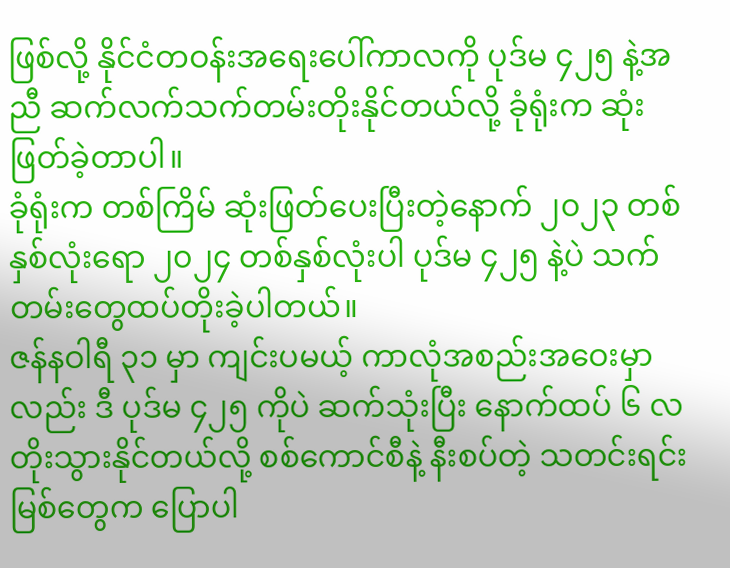ဖြစ်လို့ နိုင်ငံတဝန်းအရေးပေါ်ကာလကို ပုဒ်မ ၄၂၅ နဲ့အညီ ဆက်လက်သက်တမ်းတိုးနိုင်တယ်လို့ ခုံရုံးက ဆုံးဖြတ်ခဲ့တာပါ။
ခုံရုံးက တစ်ကြိမ် ဆုံးဖြတ်ပေးပြီးတဲ့နောက် ၂၀၂၃ တစ်နှစ်လုံးရော ၂၀၂၄ တစ်နှစ်လုံးပါ ပုဒ်မ ၄၂၅ နဲ့ပဲ သက်တမ်းတွေထပ်တိုးခဲ့ပါတယ်။
ဇန်နဝါရီ ၃၁ မှာ ကျင်းပမယ့် ကာလုံအစည်းအဝေးမှာလည်း ဒီ ပုဒ်မ ၄၂၅ ကိုပဲ ဆက်သုံးပြီး နောက်ထပ် ၆ လ တိုးသွားနိုင်တယ်လို့ စစ်ကောင်စီနဲ့ နီးစပ်တဲ့ သတင်းရင်းမြစ်တွေက ပြောပါ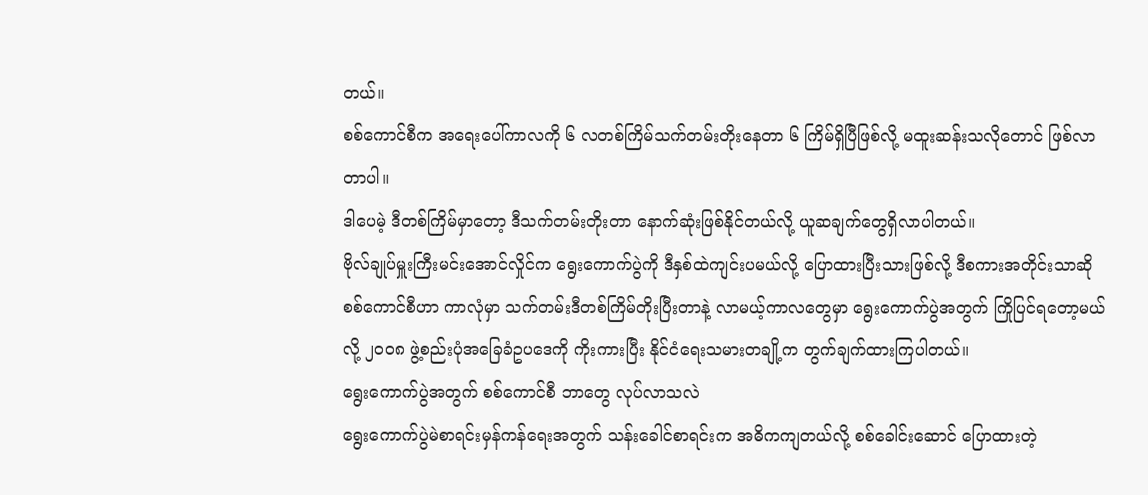တယ်။
စစ်ကောင်စီက အရေးပေါ်ကာလကို ၆ လတစ်ကြိမ်သက်တမ်းတိုးနေတာ ၆ ကြိမ်ရှိပြီဖြစ်လို့ မထူးဆန်းသလိုတောင် ဖြစ်လာတာပါ။
ဒါပေမဲ့ ဒီတစ်ကြိမ်မှာတော့ ဒီသက်တမ်းတိုးတာ နောက်ဆုံးဖြစ်နိုင်တယ်လို့ ယူဆချက်တွေရှိလာပါတယ်။
ဗိုလ်ချုပ်မှူးကြီးမင်းအောင်လှိုင်က ရွေးကောက်ပွဲကို ဒီနှစ်ထဲကျင်းပမယ်လို့ ပြောထားပြီးသားဖြစ်လို့ ဒီစကားအတိုင်းသာဆို စစ်ကောင်စီဟာ ကာလုံမှာ သက်တမ်းဒီတစ်ကြိမ်တိုးပြီးတာနဲ့ လာမယ့်ကာလတွေမှာ ရွေးကောက်ပွဲအတွက် ကြိုပြင်ရတော့မယ်လို့ ၂၀၀၈ ဖွဲ့စည်းပုံအခြေခံဥပဒေကို ကိုးကားပြီး နိုင်ငံရေးသမားတချို့က တွက်ချက်ထားကြပါတယ်။
ရွေးကောက်ပွဲအတွက် စစ်ကောင်စီ ဘာတွေ လုပ်လာသလဲ
ရွေးကောက်ပွဲမဲစာရင်းမှန်ကန်ရေးအတွက် သန်းခေါင်စာရင်းက အဓိကကျတယ်လို့ စစ်ခေါင်းဆောင် ပြောထားတဲ့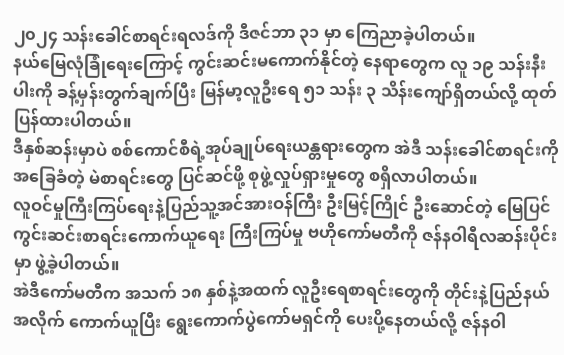၂၀၂၄ သန်းခေါင်စာရင်းရလဒ်ကို ဒီဇင်ဘာ ၃၁ မှာ ကြေညာခဲ့ပါတယ်။
နယ်မြေလုံခြုံရေးကြောင့် ကွင်းဆင်းမကောက်နိုင်တဲ့ နေရာတွေက လူ ၁၉ သန်းနီးပါးကို ခန့်မှန်းတွက်ချက်ပြီး မြန်မာ့လူဦးရေ ၅၁ သန်း ၃ သိန်းကျော်ရှိတယ်လို့ ထုတ်ပြန်ထားပါတယ်။
ဒီနှစ်ဆန်းမှာပဲ စစ်ကောင်စီရဲ့အုပ်ချုပ်ရေးယန္တရားတွေက အဲဒီ သန်းခေါင်စာရင်းကို အခြေခံတဲ့ မဲစာရင်းတွေ ပြင်ဆင်ဖို့ စုဖွဲ့လှုပ်ရှားမှုတွေ စရှိလာပါတယ်။
လူဝင်မှုကြီးကြပ်ရေးနဲ့ပြည်သူ့အင်အားဝန်ကြီး ဦးမြင့်ကြိုင် ဦးဆောင်တဲ့ မြေပြင်ကွင်းဆင်းစာရင်းကောက်ယူရေး ကြီးကြပ်မှု ဗဟိုကော်မတီကို ဇန်နဝါရီလဆန်းပိုင်းမှာ ဖွဲ့ခဲ့ပါတယ်။
အဲဒီကော်မတီက အသက် ၁၈ နှစ်နဲ့အထက် လူဦးရေစာရင်းတွေကို တိုင်းနဲ့ပြည်နယ်အလိုက် ကောက်ယူပြီး ရွေးကောက်ပွဲကော်မရှင်ကို ပေးပို့နေတယ်လို့ ဇန်နဝါ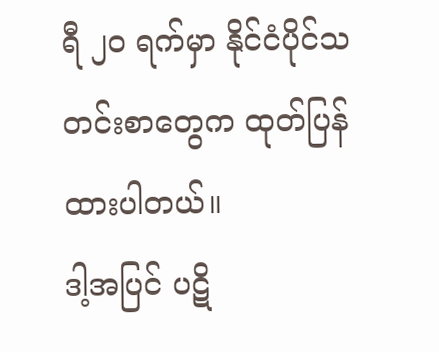ရီ ၂၀ ရက်မှာ နိုင်ငံပိုင်သတင်းစာတွေက ထုတ်ပြန်ထားပါတယ်။
ဒါ့အပြင် ပဋိ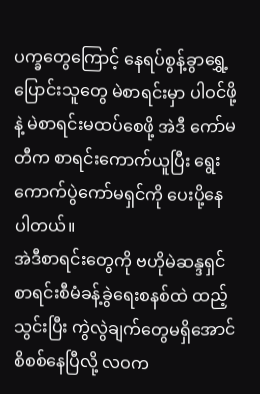ပက္ခတွေကြောင့် နေရပ်စွန့်ခွာရွှေ့ပြောင်းသူတွေ မဲစာရင်းမှာ ပါဝင်ဖို့နဲ့ မဲစာရင်းမထပ်စေဖို့ အဲဒီ ကော်မတီက စာရင်းကောက်ယူပြီး ရွေးကောက်ပွဲကော်မရှင်ကို ပေးပို့နေပါတယ်။
အဲဒီစာရင်းတွေကို ဗဟိုမဲဆန္ဒရှင်စာရင်းစီမံခန့်ခွဲရေးစနစ်ထဲ ထည့်သွင်းပြီး ကွဲလွဲချက်တွေမရှိအောင် စိစစ်နေပြီလို့ လဝက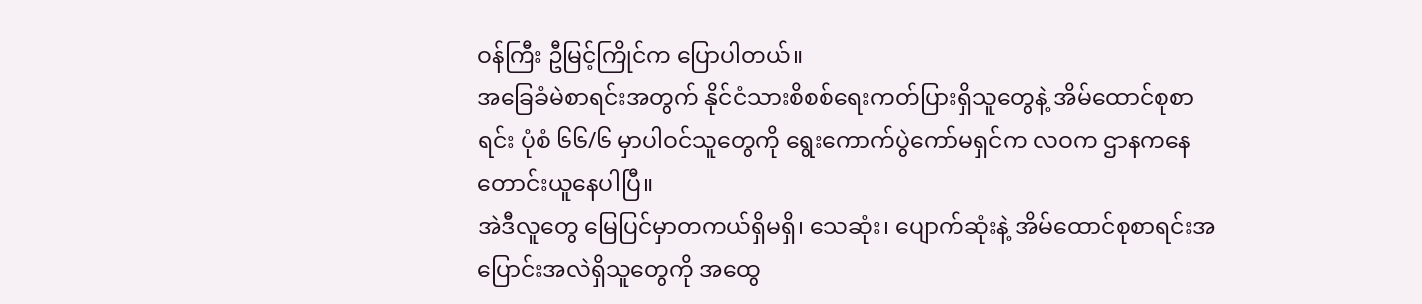ဝန်ကြီး ဦမြင့်ကြိုင်က ပြောပါတယ်။
အခြေခံမဲစာရင်းအတွက် နိုင်ငံသားစိစစ်ရေးကတ်ပြားရှိသူတွေနဲ့ အိမ်ထောင်စုစာရင်း ပုံစံ ၆၆/၆ မှာပါဝင်သူတွေကို ရွေးကောက်ပွဲကော်မရှင်က လဝက ဌာနကနေ တောင်းယူနေပါပြီ။
အဲဒီလူတွေ မြေပြင်မှာတကယ်ရှိမရှိ၊ သေဆုံး၊ ပျောက်ဆုံးနဲ့ အိမ်ထောင်စုစာရင်းအပြောင်းအလဲရှိသူတွေကို အထွေ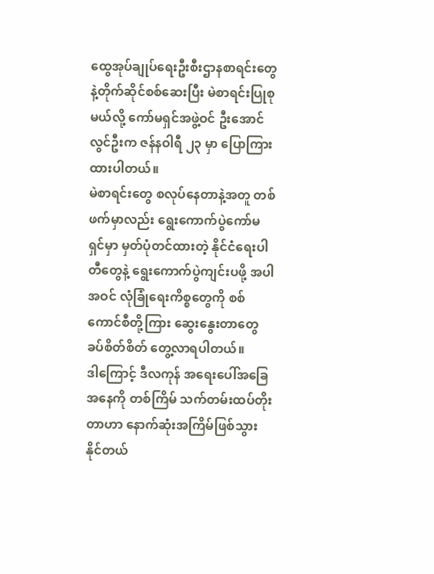ထွေအုပ်ချုပ်ရေးဦးစီးဌာနစာရင်းတွေနဲ့တိုက်ဆိုင်စစ်ဆေးပြီး မဲစာရင်းပြုစုမယ်လို့ ကော်မရှင်အဖွဲ့ဝင် ဦးအောင်လွင်ဦးက ဇန်နဝါရီ ၂၃ မှာ ပြောကြားထားပါတယ်။
မဲစာရင်းတွေ စလုပ်နေတာနဲ့အတူ တစ်ဖက်မှာလည်း ရွေးကောက်ပွဲကော်မရှင်မှာ မှတ်ပုံတင်ထားတဲ့ နိုင်ငံရေးပါတီတွေနဲ့ ရွေးကောက်ပွဲကျင်းပဖို့ အပါအဝင် လုံခြုံရေးကိစ္စတွေကို စစ်ကောင်စီတို့ကြား ဆွေးနွေးတာတွေ ခပ်စိတ်စိတ် တွေ့လာရပါတယ်။
ဒါကြောင့် ဒီလကုန် အရေးပေါ်အခြေအနေကို တစ်ကြိမ် သက်တမ်းထပ်တိုးတာဟာ နောက်ဆုံးအကြိမ်ဖြစ်သွားနိုင်တယ်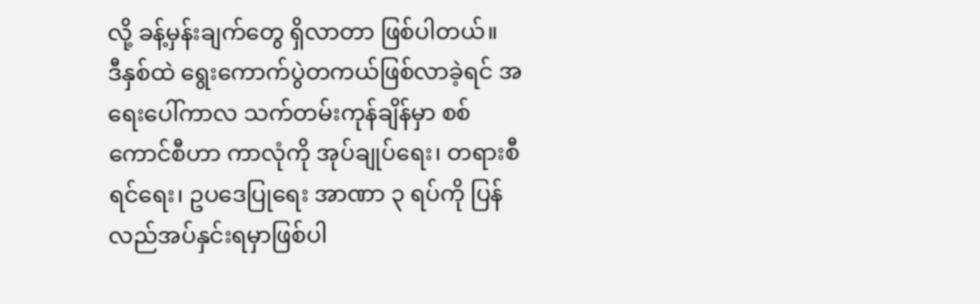လို့ ခန့်မှန်းချက်တွေ ရှိလာတာ ဖြစ်ပါတယ်။
ဒီနှစ်ထဲ ရွေးကောက်ပွဲတကယ်ဖြစ်လာခဲ့ရင် အရေးပေါ်ကာလ သက်တမ်းကုန်ချိန်မှာ စစ်ကောင်စီဟာ ကာလုံကို အုပ်ချုပ်ရေး၊ တရားစီရင်ရေး၊ ဥပဒေပြုရေး အာဏာ ၃ ရပ်ကို ပြန်လည်အပ်နှင်းရမှာဖြစ်ပါ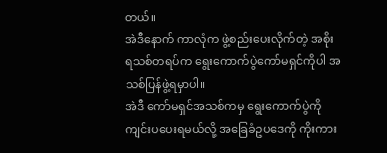တယ်။
အဲဒီနောက် ကာလုံက ဖွဲ့စည်းပေးလိုက်တဲ့ အစိုးရသစ်တရပ်က ရွေးကောက်ပွဲကော်မရှင်ကိုပါ အသစ်ပြန်ဖွဲ့ရမှာပါ။
အဲဒီ ကော်မရှင်အသစ်ကမှ ရွေးကောက်ပွဲကို ကျင်းပပေးရမယ်လို့ အခြေခံဥပဒေကို ကိုးကား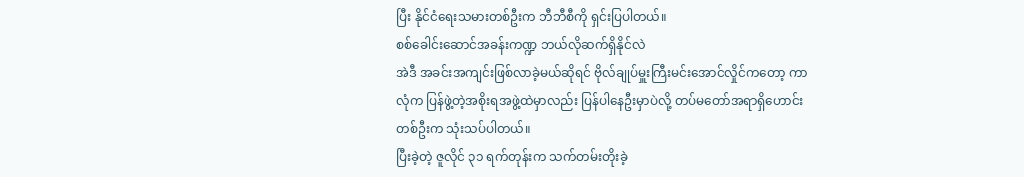ပြီး နိုင်ငံရေးသမားတစ်ဦးက ဘီဘီစီကို ရှင်းပြပါတယ်။
စစ်ခေါင်းဆောင်အခန်းကဏ္ဍ ဘယ်လိုဆက်ရှိနိုင်လဲ
အဲဒီ အခင်းအကျင်းဖြစ်လာခဲ့မယ်ဆိုရင် ဗိုလ်ချုပ်မှူးကြီးမင်းအောင်လှိုင်ကတော့ ကာလုံက ပြန်ဖွဲ့တဲ့အစိုးရအဖွဲ့ထဲမှာလည်း ပြန်ပါနေဦးမှာပဲလို့ တပ်မတော်အရာရှိဟောင်းတစ်ဦးက သုံးသပ်ပါတယ်။
ပြီးခဲ့တဲ့ ဇူလိုင် ၃၁ ရက်တုန်းက သက်တမ်းတိုးခဲ့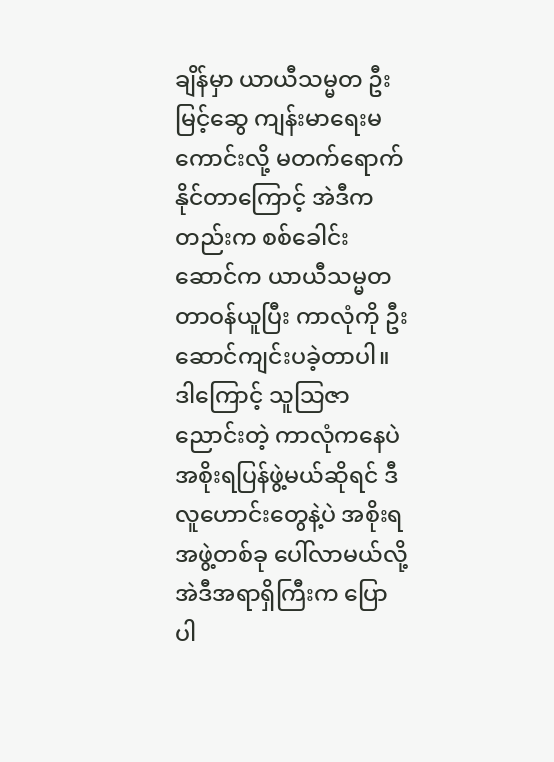ချိန်မှာ ယာယီသမ္မတ ဦးမြင့်ဆွေ ကျန်းမာရေးမကောင်းလို့ မတက်ရောက်နိုင်တာကြောင့် အဲဒီကတည်းက စစ်ခေါင်းဆောင်က ယာယီသမ္မတ တာဝန်ယူပြီး ကာလုံကို ဦးဆောင်ကျင်းပခဲ့တာပါ။ ဒါကြောင့် သူသြဇာညောင်းတဲ့ ကာလုံကနေပဲ အစိုးရပြန်ဖွဲ့မယ်ဆိုရင် ဒီလူဟောင်းတွေနဲ့ပဲ အစိုးရအဖွဲ့တစ်ခု ပေါ်လာမယ်လို့ အဲဒီအရာရှိကြီးက ပြောပါ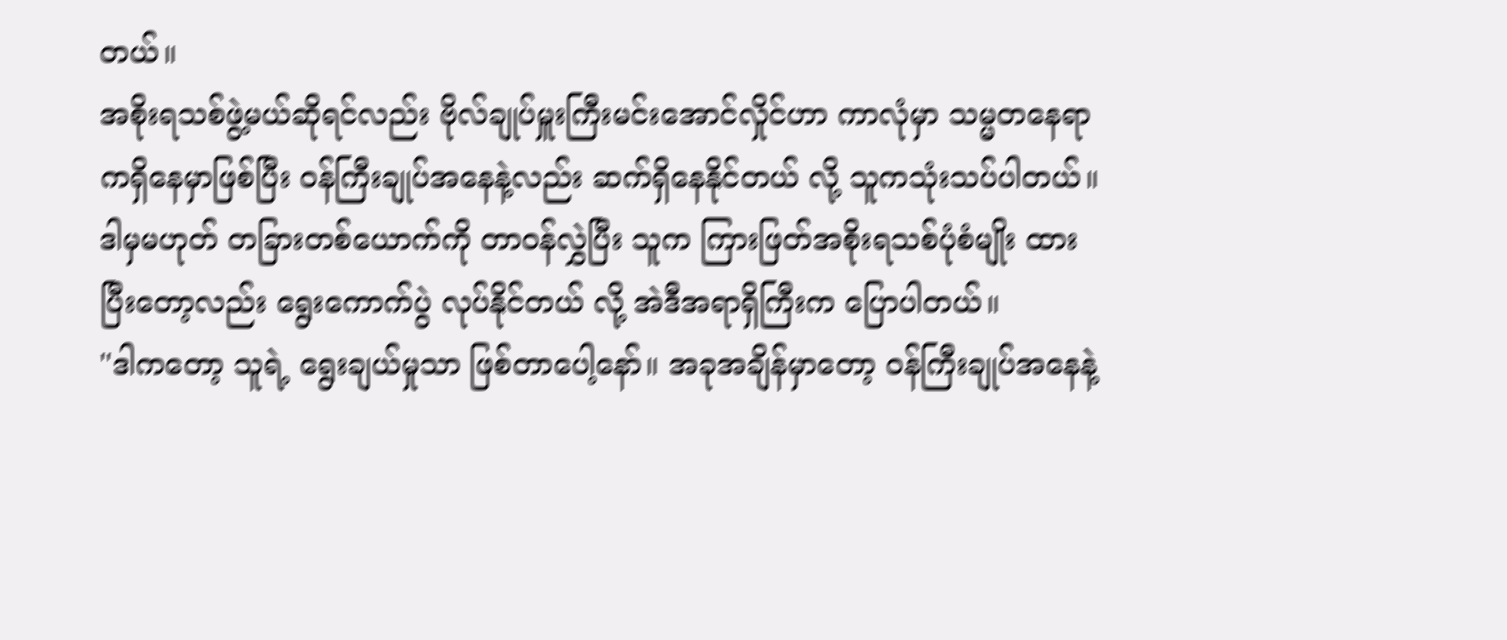တယ်။
အစိုးရသစ်ဖွဲ့မယ်ဆိုရင်လည်း ဗိုလ်ချုပ်မှူးကြီးမင်းအောင်လှိုင်ဟာ ကာလုံမှာ သမ္မတနေရာကရှိနေမှာဖြစ်ပြီး ဝန်ကြီးချုပ်အနေနဲ့လည်း ဆက်ရှိနေနိုင်တယ် လို့ သူကသုံးသပ်ပါတယ်။
ဒါမှမဟုတ် တခြားတစ်ယောက်ကို တာဝန်လွှဲပြီး သူက ကြားဖြတ်အစိုးရသစ်ပုံစံမျိုး ထားပြီးတော့လည်း ရွေးကောက်ပွဲ လုပ်နိုင်တယ် လို့ အဲဒီအရာရှိကြီးက ပြောပါတယ်။
''ဒါကတော့ သူရဲ့ ရွေးချယ်မှုသာ ဖြစ်တာပေါ့နော်။ အခုအချိန်မှာတော့ ဝန်ကြီးချုပ်အနေနဲ့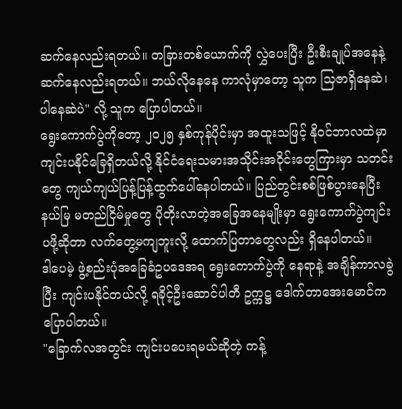ဆက်နေလည်းရတယ်။ တခြားတစ်ယောက်ကို လွှဲပေးပြီး ဦးစီးချုပ်အနေနဲ့ ဆက်နေလည်းရတယ်။ ဘယ်လိုနေနေ ကာလုံမှာတော့ သူက သြဇာရှိနေဆဲ၊ ပါနေဆဲပဲ" လို့ သူက ပြောပါတယ်။
ရွေးကောက်ပွဲကိုတော့ ၂၀၂၅ နှစ်ကုန်ပိုင်းမှာ အထူးသဖြင့် နိုဝင်ဘာလထဲမှာ ကျင်းပနိုင်ခြေရှိတယ်လို့ နိုင်ငံရေးသမားအသိုင်းအဝိုင်းတွေကြားမှာ သတင်းတွေ ကျယ်ကျယ်ပြန့်ပြန့်ထွက်ပေါ်နေပါတယ်။ ပြည်တွင်းစစ်ဖြစ်ပွားနေပြီး နယ်မြ မတည်ငြိမ်မှုတွေ ပိုတိုးလာတဲ့အခြေအနေမျိုးမှာ ရွေးကောက်ပွဲကျင်းပဖို့ဆိုတာ လက်တွေ့မကျဘူးလို့ ထောက်ပြတာတွေလည်း ရှိနေပါတယ်။
ဒါပေမဲ့ ဖွဲ့စည်းပုံအခြေခံဥပဒေအရ ရွေးကောက်ပွဲကို နေရာနဲ့ အချိန်ကာလခွဲပြီး ကျင်းပနိုင်တယ်လို့ ရခိုင့်ဦးဆောင်ပါတီ ဥက္ကဋ္ဌ ဒေါက်တာအေးမောင်က ပြောပါတယ်။
"ခြောက်လအတွင်း ကျင်းပပေးရမယ်ဆိုတဲ့ ကန့်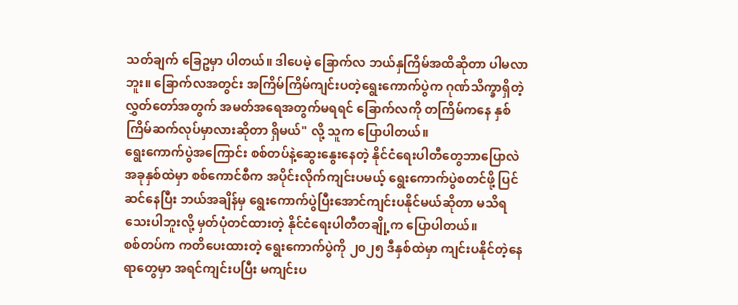သတ်ချက် ခြေဥမှာ ပါတယ်။ ဒါပေမဲ့ ခြောက်လ ဘယ်နှကြိမ်အထိဆိုတာ ပါမလာဘူး။ ခြောက်လအတွင်း အကြိမ်ကြိမ်ကျင်းပတဲ့ရွေးကောက်ပွဲက ဂုဏ်သိက္ခာရှိတဲ့ လွှတ်တော်အတွက် အမတ်အရေအတွက်မရရင် ခြောက်လကို တကြိမ်ကနေ နှစ်ကြိမ်ဆက်လုပ်မှာလားဆိုတာ ရှိမယ်" လို့ သူက ပြောပါတယ်။
ရွေးကောက်ပွဲအကြောင်း စစ်တပ်နဲ့ဆွေးနွေးနေတဲ့ နိုင်ငံရေးပါတီတွေဘာပြောလဲ
အခုနှစ်ထဲမှာ စစ်ကောင်စီက အပိုင်းလိုက်ကျင်းပမယ့် ရွေးကောက်ပွဲစတင်ဖို့ ပြင်ဆင်နေပြီး ဘယ်အချိန်မှ ရွေးကောက်ပွဲပြီးအောင်ကျင်းပနိုင်မယ်ဆိုတာ မသိရသေးပါဘူးလို့ မှတ်ပုံတင်ထားတဲ့ နိုင်ငံရေးပါတီတချို့က ပြောပါတယ်။
စစ်တပ်က ကတိပေးထားတဲ့ ရွေးကောက်ပွဲကို ၂၀၂၅ ဒီနှစ်ထဲမှာ ကျင်းပနိုင်တဲ့နေရာတွေမှာ အရင်ကျင်းပပြီး မကျင်းပ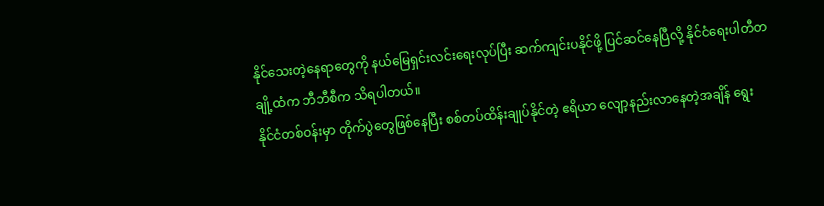နိုင်သေးတဲ့နေရာတွေကို နယ်မြေရှင်းလင်းရေးလုပ်ပြီး ဆက်ကျင်းပနိုင်ဖို့ ပြင်ဆင်နေပြီလို့ နိုင်ငံရေးပါတီတချို့ထံက ဘီဘီစီက သိရပါတယ်။
နိုင်ငံတစ်ဝန်းမှာ တိုက်ပွဲတွေဖြစ်နေပြီး စစ်တပ်ထိန်းချုပ်နိုင်တဲ့ ဧရိယာ လျော့နည်းလာနေတဲ့အချိန် ရွေး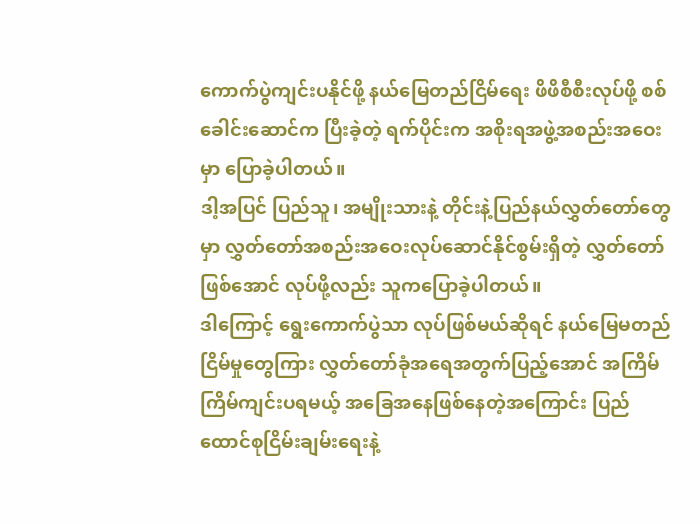ကောက်ပွဲကျင်းပနိုင်ဖို့ နယ်မြေတည်ငြိမ်ရေး ဖိဖိစီစီးလုပ်ဖို့ စစ်ခေါင်းဆောင်က ပြီးခဲ့တဲ့ ရက်ပိုင်းက အစိုးရအဖွဲ့အစည်းအဝေးမှာ ပြောခဲ့ပါတယ်။
ဒါ့အပြင် ပြည်သူ၊ အမျိုးသားနဲ့ တိုင်းနဲ့ပြည်နယ်လွှတ်တော်တွေမှာ လွှတ်တော်အစည်းအဝေးလုပ်ဆောင်နိုင်စွမ်းရှိတဲ့ လွှတ်တော်ဖြစ်အောင် လုပ်ဖို့လည်း သူကပြောခဲ့ပါတယ်။
ဒါကြောင့် ရွေးကောက်ပွဲသာ လုပ်ဖြစ်မယ်ဆိုရင် နယ်မြေမတည်ငြိမ်မှုတွေကြား လွှတ်တော်ခုံအရေအတွက်ပြည့်အောင် အကြိမ်ကြိမ်ကျင်းပရမယ့် အခြေအနေဖြစ်နေတဲ့အကြောင်း ပြည်ထောင်စုငြိမ်းချမ်းရေးနဲ့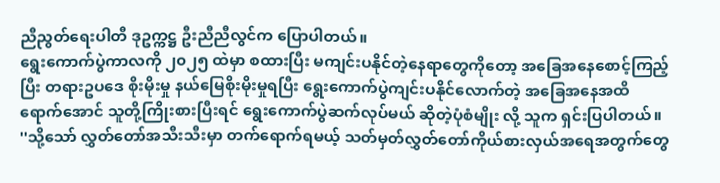ညီညွတ်ရေးပါတီ ဒုဥက္ကဋ္ဌ ဦးညီညီလွင်က ပြောပါတယ်။
ရွေးကောက်ပွဲကာလကို ၂၀၂၅ ထဲမှာ စထားပြီး မကျင်းပနိုင်တဲ့နေရာတွေကိုတော့ အခြေအနေစောင့်ကြည့်ပြီး တရားဥပဒေ စိုးမိုးမှု နယ်မြေစိုးမိုးမှုရပြီး ရွေးကောက်ပွဲကျင်းပနိုင်လောက်တဲ့ အခြေအနေအထိရောက်အောင် သူတို့ကြိုးစားပြီးရင် ရွေးကောက်ပွဲဆက်လုပ်မယ် ဆိုတဲ့ပုံစံမျိုး လို့ သူက ရှင်းပြပါတယ်။
''သို့သော် လွှတ်တော်အသီးသီးမှာ တက်ရောက်ရမယ့် သတ်မှတ်လွှတ်တော်ကိုယ်စားလှယ်အရေအတွက်တွေ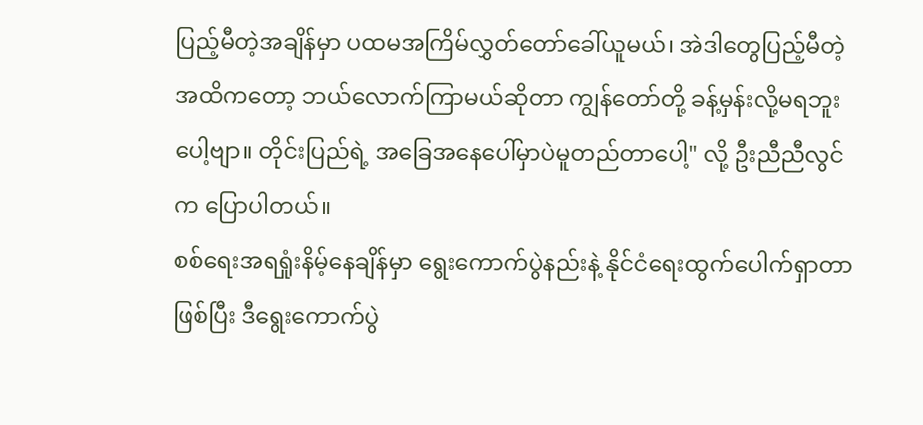ပြည့်မီတဲ့အချိန်မှာ ပထမအကြိမ်လွှတ်တော်ခေါ်ယူမယ်၊ အဲဒါတွေပြည့်မီတဲ့အထိကတော့ ဘယ်လောက်ကြာမယ်ဆိုတာ ကျွန်တော်တို့ ခန့်မှန်းလို့မရဘူးပေါ့ဗျာ။ တိုင်းပြည်ရဲ့ အခြေအနေပေါ်မှာပဲမူတည်တာပေါ့" လို့ ဦးညီညီလွင်က ပြောပါတယ်။
စစ်ရေးအရရှုံးနိမ့်နေချိန်မှာ ရွေးကောက်ပွဲနည်းနဲ့ နိုင်ငံရေးထွက်ပေါက်ရှာတာဖြစ်ပြီး ဒီရွေးကောက်ပွဲ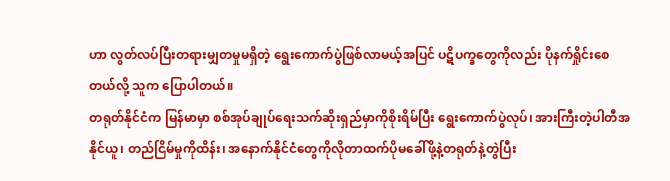ဟာ လွတ်လပ်ပြီးတရားမျှတမှုမရှိတဲ့ ရွေးကောက်ပွဲဖြစ်လာမယ့်အပြင် ပဋိပက္ခတွေကိုလည်း ပိုနက်ရှိုင်းစေတယ်လို့ သူက ပြောပါတယ်။
တရုတ်နိုင်ငံက မြန်မာမှာ စစ်အုပ်ချုပ်ရေးသက်ဆိုးရှည်မှာကိုစိုးရိမ်ပြီး ရွေးကောက်ပွဲလုပ်၊ အားကြီးတဲ့ပါတီအနိုင်ယူ၊ တည်ငြိမ်မှုကိုထိန်း၊ အနောက်နိုင်ငံတွေကိုလိုတာထက်ပိုမခေါ်ဖို့နဲ့တရုတ်နဲ့တွဲပြီး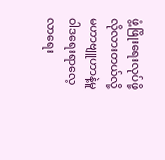ဖွံ့ဖြိုးရေးလုပ်ဖို့လိုလားတယ်လို့ မဟာဗျူဟာနဲ့မူဝါဒရေးရာလေ့လာရေး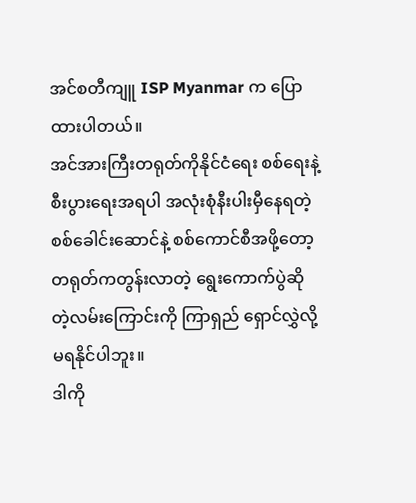အင်စတီကျူ ISP Myanmar က ပြောထားပါတယ်။
အင်အားကြီးတရုတ်ကိုနိုင်ငံရေး စစ်ရေးနဲ့ စီးပွားရေးအရပါ အလုံးစုံနီးပါးမှီနေရတဲ့ စစ်ခေါင်းဆောင်နဲ့ စစ်ကောင်စီအဖို့တော့ တရုတ်ကတွန်းလာတဲ့ ရွေးကောက်ပွဲဆိုတဲ့လမ်းကြောင်းကို ကြာရှည် ရှောင်လွှဲလို့မရနိုင်ပါဘူး။
ဒါကို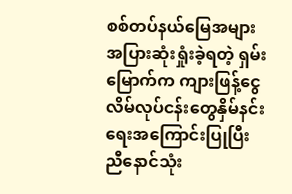စစ်တပ်နယ်မြေအများအပြားဆုံးရှုံးခဲ့ရတဲ့ ရှမ်းမြောက်က ကျားဖြန့်ငွေလိမ်လုပ်ငန်းတွေနှိမ်နင်းရေးအကြောင်းပြုပြီး ညီနောင်သုံး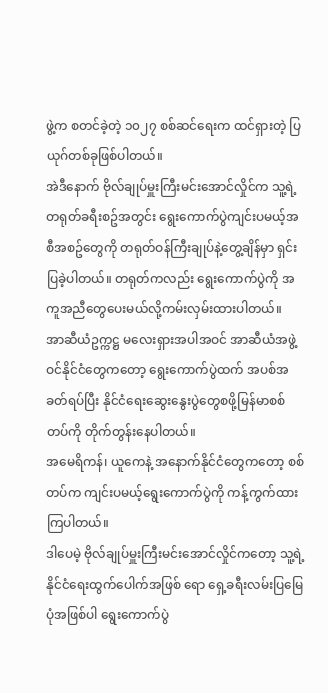ဖွဲ့က စတင်ခဲ့တဲ့ ၁၀၂၇ စစ်ဆင်ရေးက ထင်ရှားတဲ့ ပြယုဂ်တစ်ခုဖြစ်ပါတယ်။
အဲဒီနောက် ဗိုလ်ချုပ်မှူးကြီးမင်းအောင်လှိုင်က သူ့ရဲ့တရုတ်ခရီးစဥ်အတွင်း ရွေးကောက်ပွဲကျင်းပမယ့်အစီအစဥ်တွေကို တရုတ်ဝန်ကြီးချုပ်နဲ့တွေ့ချိန်မှာ ရှင်းပြခဲ့ပါတယ်။ တရုတ်ကလည်း ရွေးကောက်ပွဲကို အကူအညီတွေပေးမယ်လို့ကမ်းလှမ်းထားပါတယ်။
အာဆီယံဥက္ကဋ္ဌ မလေးရှားအပါအဝင် အာဆီယံအဖွဲ့ဝင်နိုင်ငံတွေကတော့ ရွေးကောက်ပွဲထက် အပစ်အခတ်ရပ်ပြီး နိုင်ငံရေးဆွေးနွေးပွဲတွေစဖို့မြန်မာစစ်တပ်ကို တိုက်တွန်းနေပါတယ်။
အမေရိကန်၊ ယူကေနဲ့ အနောက်နိုင်ငံတွေကတော့ စစ်တပ်က ကျင်းပမယ့်ရွေးကောက်ပွဲကို ကန့်ကွက်ထားကြပါတယ်။
ဒါပေမဲ့ ဗိုလ်ချုပ်မှူးကြီးမင်းအောင်လှိုင်ကတော့ သူ့ရဲ့နိုင်ငံရေးထွက်ပေါက်အဖြစ် ရော ရှေ့ခရီးလမ်းပြမြေပုံအဖြစ်ပါ ရွေးကောက်ပွဲ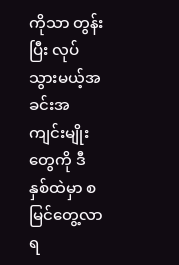ကိုသာ တွန်းပြီး လုပ်သွားမယ့်အခင်းအကျင်းမျိုးတွေကို ဒီနှစ်ထဲမှာ စမြင်တွေ့လာရ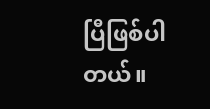ပြီဖြစ်ပါတယ်။